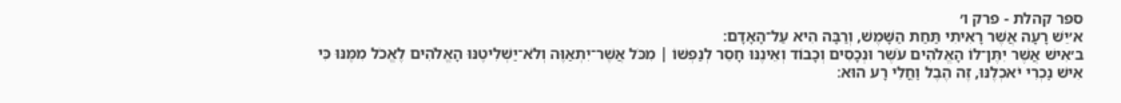ספר קהלת - פרק ו׳
א׳יֵשׁ רָעָה אֲשֶׁר רָאִיתִי תַּחַת הַשָּׁמֶשׁ, וְרַבָּה הִיא עַל־הָאָדָם׃
ב׳אִישׁ אֲשֶׁר יִתֶּן־לוֹ הָאֱלֹהִים עֹשֶׁר וּנְכָסִים וְכָבוֹד וְאֵינֶנּוּ חָסֵר לְנַפְשׁוֹ ׀ מִכֹּל אֲשֶׁר־יִתְאַוֶּה וְלֹא־יַשְׁלִיטֶנּוּ הָאֱלֹהִים לֶאֱכֹל מִמֶּנּוּ כִּי אִישׁ נׇכְרִי יֹאכְלֶנּוּ, זֶה הֶבֶל וׇחֳלִי רָע הוּא׃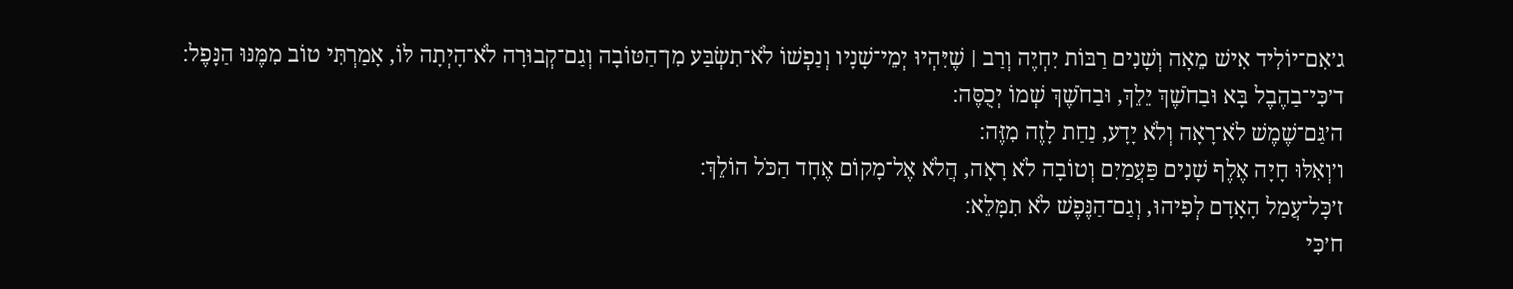ג׳אִם־יוֹלִיד אִישׁ מֵאָה וְשָׁנִים רַבּוֹת יִחְיֶה וְרַב ׀ שֶׁיִּהְיוּ יְמֵי־שָׁנָיו וְנַפְשׁוֹ לֹא־תִשְׂבַּע מִן־הַטּוֹבָה וְגַם־קְבוּרָה לֹא־הָיְתָה לּוֹ, אָמַרְתִּי טוֹב מִמֶּנּוּ הַנָּפֶל׃
ד׳כִּי־בַהֶבֶל בָּא וּבַחֹשֶׁךְ יֵלֵךְ, וּבַחֹשֶׁךְ שְׁמוֹ יְכֻסֶּה׃
ה׳גַּם־שֶׁמֶשׁ לֹא־רָאָה וְלֹא יָדָע, נַחַת לָזֶה מִזֶּה׃
ו׳וְאִלּוּ חָיָה אֶלֶף שָׁנִים פַּעֲמַיִם וְטוֹבָה לֹא רָאָה, הֲלֹא אֶל־מָקוֹם אֶחָד הַכֹּל הוֹלֵךְ׃
ז׳כׇּל־עֲמַל הָאָדָם לְפִיהוּ, וְגַם־הַנֶּפֶשׁ לֹא תִמָּלֵא׃
ח׳כִּי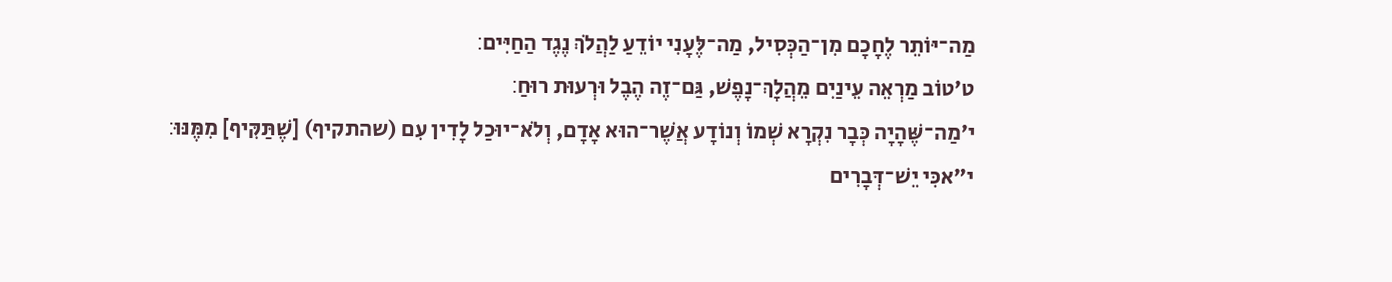מַה־יּוֹתֵר לֶחָכָם מִן־הַכְּסִיל, מַה־לֶּעָנִי יוֹדֵעַ לַהֲלֹךְ נֶגֶד הַחַיִּים׃
ט׳טוֹב מַרְאֵה עֵינַיִם מֵהֲלׇךְ־נָפֶשׁ, גַּם־זֶה הֶבֶל וּרְעוּת רוּחַ׃
י׳מַה־שֶּׁהָיָה כְּבָר נִקְרָא שְׁמוֹ וְנוֹדָע אֲשֶׁר־הוּא אָדָם, וְלֹא־יוּכַל לָדִין עִם (שהתקיף) [שֶׁתַּקִּיף] מִמֶּנּוּ׃
י״אכִּי יֵשׁ־דְּבָרִים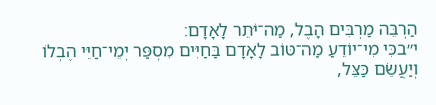הַרְבֵּה מַרְבִּים הָבֶל, מַה־יֹּתֵר לָאָדָם׃
י״בכִּי מִי־יוֹדֵעַ מַה־טּוֹב לָאָדָם בַּחַיִּים מִסְפַּר יְמֵי־חַיֵּי הֶבְלוֹ וְיַעֲשֵׂם כַּצֵּל,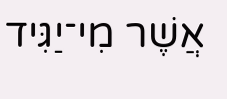אֲשֶׁר מִי־יַגִּיד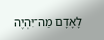לָאָדָם מַה־יִּהְיֶה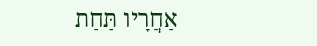אַחֲרָיו תַּחַת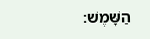הַשָּׁמֶשׁ׃